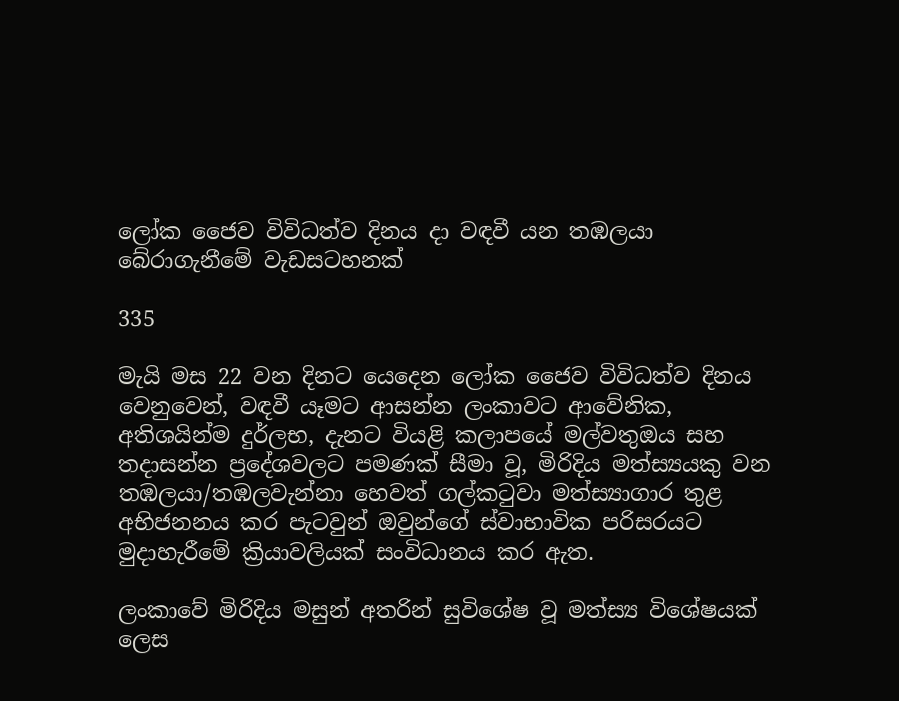ලෝක ජෛව විවිධත්ව දිනය දා වඳවී යන තඹලයා බේරාගැනීමේ වැඩසටහනක්

335

මැයි මස 22 වන දිනට යෙදෙන ලෝක ජෛව විවිධත්ව දිනය වෙනුවෙන්, වඳවී යෑමට ආසන්න ලංකාවට ආවේනික, අතිශයින්ම දුර්ලභ, දැනට වියළි කලාපයේ මල්වතුඔය සහ තදාසන්න ප්‍රදේශවලට පමණක් සීමා වූ, මිරිදිය මත්ස්‍යයකු වන තඹලයා/තඹලවැන්නා හෙවත් ගල්කටුවා මත්ස්‍යාගාර තුළ අභිජනනය කර පැටවුන් ඔවුන්ගේ ස්වාභාවික පරිසරයට මුදාහැරීමේ ක්‍රියාවලියක් සංවිධානය කර ඇත.

ලංකාවේ මිරිදිය මසුන් අතරින් සුවිශේෂ වූ මත්ස්‍ය විශේෂයක් ලෙස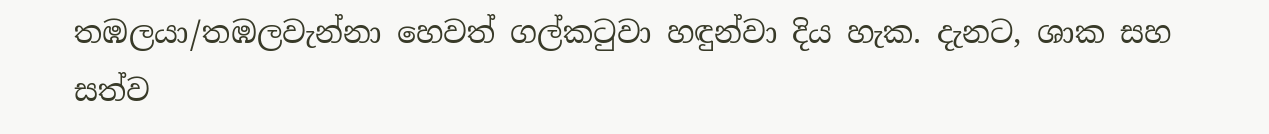තඹලයා/තඹලවැන්නා හෙවත් ගල්කටුවා හඳුන්වා දිය හැක. දැනට, ශාක සහ සත්ව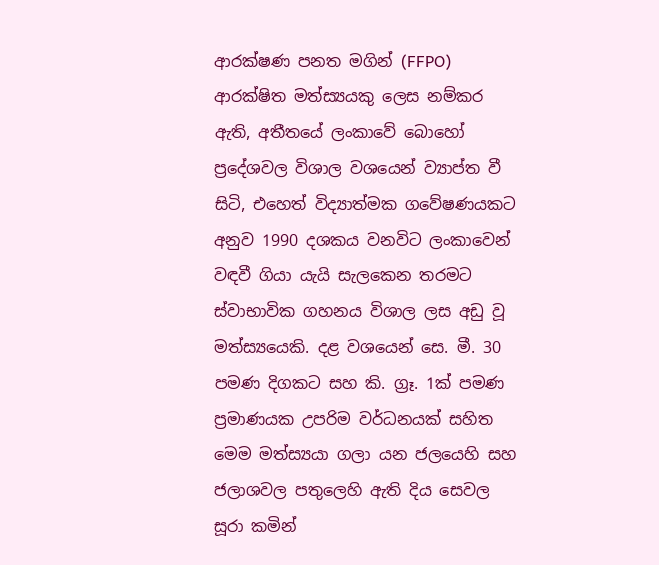ආරක්ෂණ පනත මගින් (FFPO) ආරක්ෂිත මත්ස්‍යයකු ලෙස නම්කර ඇති, අතීතයේ ලංකාවේ බොහෝ ප්‍රදේශවල විශාල වශයෙන් ව්‍යාප්ත වී සිටි, එහෙත් විද්‍යාත්මක ගවේෂණයකට අනුව 1990 දශකය වනවිට ලංකාවෙන් වඳවී ගියා යැයි සැලකෙන තරමට ස්වාභාවික ගහනය විශාල ලස අඩු වූ මත්ස්‍යයෙකි. දළ වශයෙන් සෙ. මී. 30 පමණ දිගකට සහ කි. ග්‍රෑ. 1ක් පමණ ප්‍රමාණයක උපරිම වර්ධනයක් සහිත මෙම මත්ස්‍යයා ගලා යන ජලයෙහි සහ ජලාශවල පතුලෙහි ඇති දිය සෙවල සූරා කමින්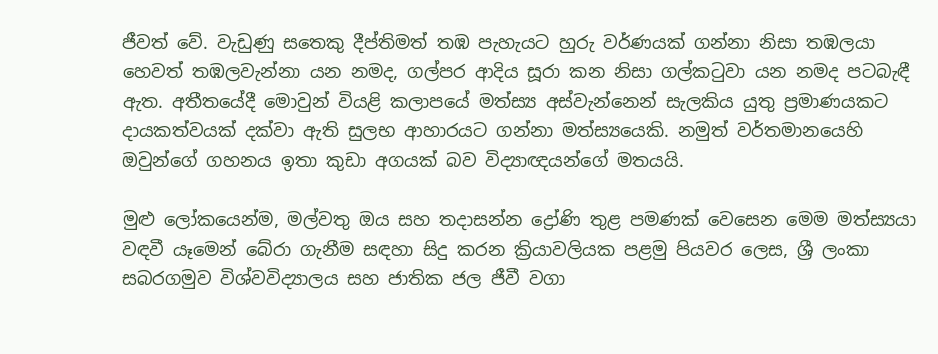ජීවත් වේ. වැඩුණු සතෙකු දීප්තිමත් තඹ පැහැයට හුරු වර්ණයක් ගන්නා නිසා තඹලයා හෙවත් තඹලවැන්නා යන නමද, ගල්පර ආදිය සූරා කන නිසා ගල්කටුවා යන නමද පටබැඳී ඇත. අතීතයේදී මොවුන් වියළි කලාපයේ මත්ස්‍ය අස්වැන්නෙන් සැලකිය යුතු ප්‍රමාණයකට දායකත්වයක් දක්වා ඇති සුලභ ආහාරයට ගන්නා මත්ස්‍යයෙකි. නමුත් වර්තමානයෙහි ඔවුන්ගේ ගහනය ඉතා කුඩා අගයක් බව විද්‍යාඥයන්ගේ මතයයි.

මුළු ලෝකයෙන්ම, මල්වතු ඔය සහ තදාසන්න ද්‍රෝණි තුළ පමණක් වෙසෙන මෙම මත්ස්‍යයා වඳවී යෑමෙන් බේරා ගැනීම සඳහා සිදු කරන ක්‍රියාවලියක පළමු පියවර ලෙස, ශ්‍රී ලංකා සබරගමුව විශ්වවිද්‍යාලය සහ ජාතික ජල ජීවී වගා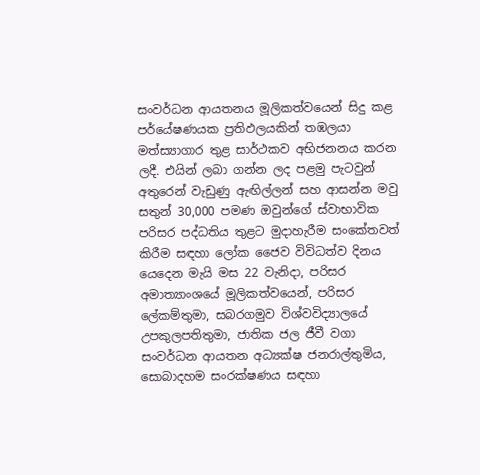සංවර්ධන ආයතනය මූලිකත්වයෙන් සිදු කළ පර්යේෂණයක ප්‍රතිඵලයකින් තඹලයා මත්ස්‍යාගාර තුළ සාර්ථකව අභිජනනය කරන ලදී. එයින් ලබා ගන්න ලද පළමු පැටවුන් අතුරෙන් වැඩුණු ඇඟිල්ලන් සහ ආසන්න මවු සතුන් 30,000 පමණ ඔවුන්ගේ ස්වාභාවික පරිසර පද්ධතිය තුළට මුදාහැරීම සංකේතවත් කිරීම සඳහා ලෝක ජෛව විවිධත්ව දිනය යෙදෙන මැයි මස 22 වැනිදා, පරිසර අමාත්‍යාංශයේ මූලිකත්වයෙන්, පරිසර ලේකම්තුමා, සබරගමුව විශ්වවිද්‍යාලයේ උපකුලපතිතුමා, ජාතික ජල ජීවී වගා සංවර්ධන ආයතන අධ්‍යක්ෂ ජනරාල්තුමිය, සොබාදහම සංරක්ෂණය සඳහා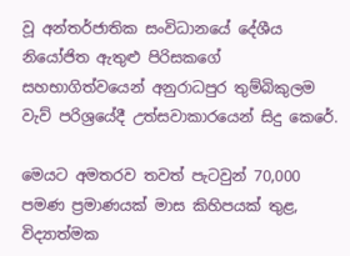වූ අන්තර්ජාතික සංවිධානයේ දේශීය නියෝජිත ඇතුළු පිරිසකගේ සහභාගිත්වයෙන් අනුරාධපුර තුම්බිකුලම වැව් පරිශ්‍රයේදී උත්සවාකාරයෙන් සිදු කෙරේ.

මෙයට අමතරව තවත් පැටවුන් 70,000 පමණ ප්‍රමාණයක් මාස කිහිපයක් තුළ, විද්‍යාත්මක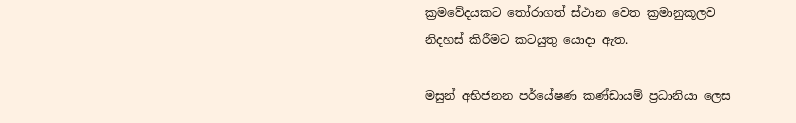ක්‍රමවේදයකට තෝරාගත් ස්ථාන වෙත ක්‍රමානුකූලව නිදහස් කිරීමට කටයුතු යොදා ඇත.

මසුන් අභිජනන පර්යේෂණ කණ්ඩායම් ප්‍රධානියා ලෙස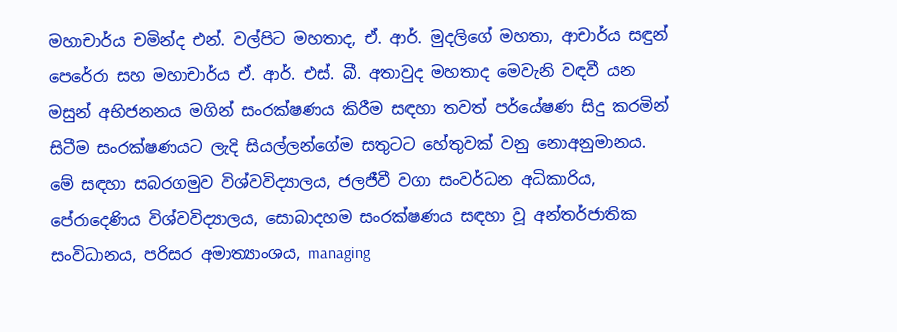මහාචාර්ය චමින්ද එන්. වල්පිට මහතාද, ඒ. ආර්. මුදලිගේ මහතා, ආචාර්ය සඳුන් පෙරේරා සහ මහාචාර්ය ඒ. ආර්. එස්. බී. අතාවුද මහතාද මෙවැනි වඳවී යන මසුන් අභිජනනය මගින් සංරක්ෂණය කිරීම සඳහා තවත් පර්යේෂණ සිදු කරමින් සිටීම සංරක්ෂණයට ලැදි සියල්ලන්ගේම සතුටට හේතුවක් වනු නොඅනුමානය. මේ සඳහා සබරගමුව විශ්වවිද්‍යාලය, ජලජීවී වගා සංවර්ධන අධිකාරිය, පේරාදෙණිය විශ්වවිද්‍යාලය, සොබාදහම සංරක්ෂණය සඳහා වූ අන්තර්ජාතික සංවිධානය, පරිසර අමාත්‍යාංශය, managing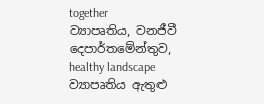together
ව්‍යාපෘතිය, වනජීවී දෙපාර්තමේන්තුව, healthy landscape ව්‍යාපෘතිය ඇතුළු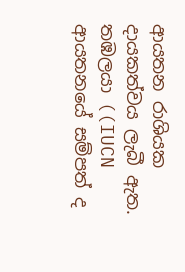ආයතන රාශියක දායකත්වය ලැබී ඇත. තඹලයා ((IUCN ආයතනයේ සම්පත් ද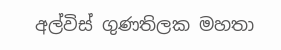අල්විස් ගුණතිලක මහතා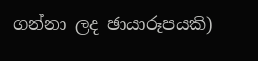ගන්නා ලද ඡායාරූපයකි)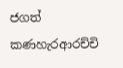ජගත් කණහැරආරච්චි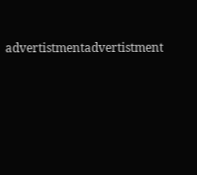advertistmentadvertistment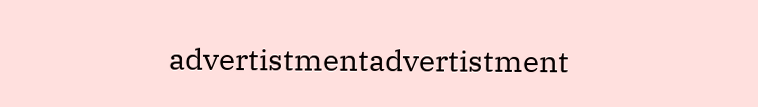advertistmentadvertistment